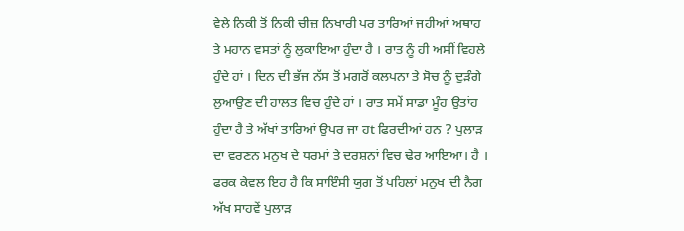ਵੇਲੇ ਨਿਕੀ ਤੋਂ ਨਿਕੀ ਚੀਜ਼ ਨਿਖਾਰੀ ਪਰ ਤਾਰਿਆਂ ਜਹੀਆਂ ਅਥਾਹ ਤੇ ਮਹਾਨ ਵਸਤਾਂ ਨੂੰ ਲੁਕਾਇਆ ਹੁੰਦਾ ਹੈ । ਰਾਤ ਨੂੰ ਹੀ ਅਸੀਂ ਵਿਹਲੇ ਹੁੰਦੇ ਹਾਂ । ਦਿਨ ਦੀ ਭੱਜ ਨੱਸ ਤੋਂ ਮਗਰੋਂ ਕਲਪਨਾ ਤੇ ਸੋਚ ਨੂੰ ਦੁੜੰਗੇ ਲੁਆਉਣ ਦੀ ਹਾਲਤ ਵਿਚ ਹੁੰਦੇ ਹਾਂ । ਰਾਤ ਸਮੇਂ ਸਾਡਾ ਮੂੰਹ ਉਤਾਂਹ ਹੁੰਦਾ ਹੈ ਤੇ ਅੱਖਾਂ ਤਾਰਿਆਂ ਉਪਰ ਜਾ ਹt ਫਿਰਦੀਆਂ ਹਨ ? ਪੁਲਾੜ ਦਾ ਵਰਣਨ ਮਨੁਖ ਦੇ ਧਰਮਾਂ ਤੇ ਦਰਸ਼ਨਾਂ ਵਿਚ ਢੇਰ ਆਇਆ। ਹੈ । ਫਰਕ ਕੇਵਲ ਇਹ ਹੈ ਕਿ ਸਾਇੰਸੀ ਯੁਗ ਤੋਂ ਪਹਿਲਾਂ ਮਨੁਖ ਦੀ ਨੈਗ ਅੱਖ ਸਾਹਵੇਂ ਪੁਲਾੜ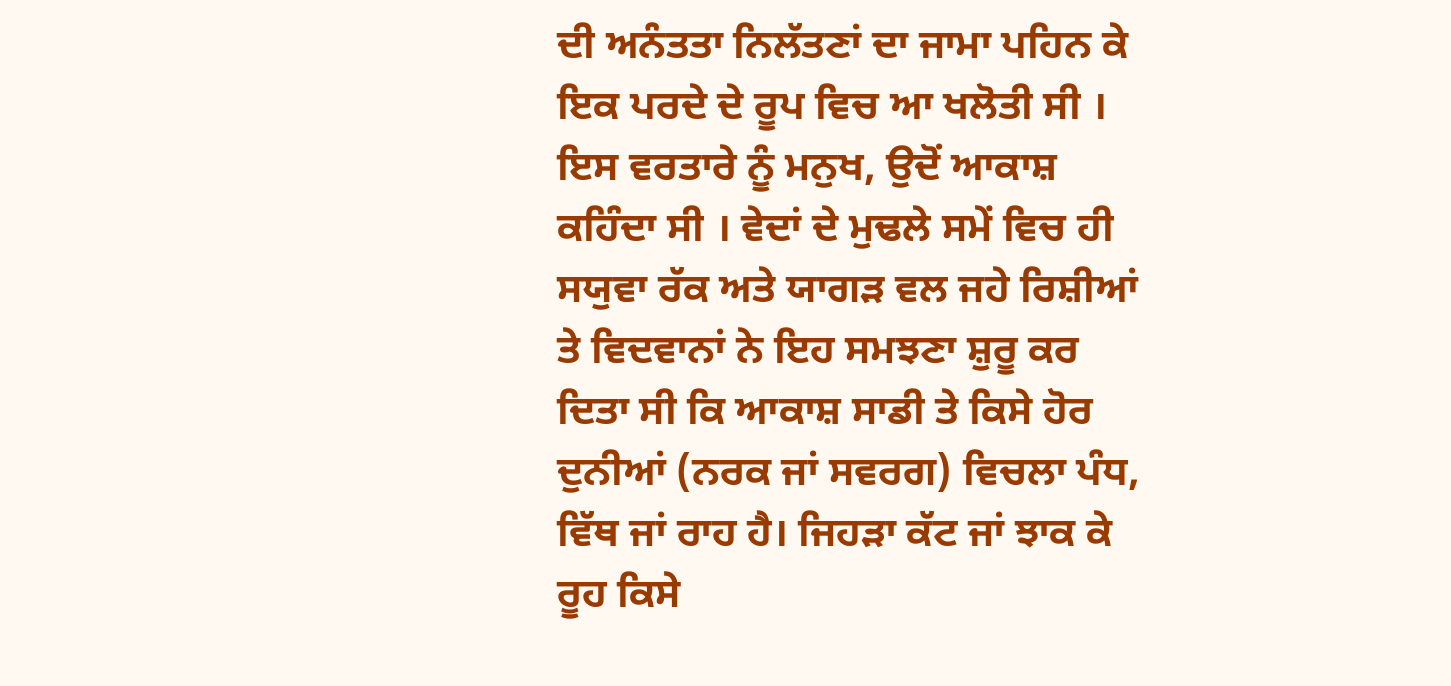ਦੀ ਅਨੰਤਤਾ ਨਿਲੱਤਣਾਂ ਦਾ ਜਾਮਾ ਪਹਿਨ ਕੇ ਇਕ ਪਰਦੇ ਦੇ ਰੂਪ ਵਿਚ ਆ ਖਲੋਤੀ ਸੀ । ਇਸ ਵਰਤਾਰੇ ਨੂੰ ਮਨੁਖ, ਉਦੋਂ ਆਕਾਸ਼ ਕਹਿੰਦਾ ਸੀ । ਵੇਦਾਂ ਦੇ ਮੁਢਲੇ ਸਮੇਂ ਵਿਚ ਹੀ ਸਯੁਵਾ ਰੱਕ ਅਤੇ ਯਾਗੜ ਵਲ ਜਹੇ ਰਿਸ਼ੀਆਂ ਤੇ ਵਿਦਵਾਨਾਂ ਨੇ ਇਹ ਸਮਝਣਾ ਸ਼ੁਰੂ ਕਰ ਦਿਤਾ ਸੀ ਕਿ ਆਕਾਸ਼ ਸਾਡੀ ਤੇ ਕਿਸੇ ਹੋਰ ਦੁਨੀਆਂ (ਨਰਕ ਜਾਂ ਸਵਰਗ) ਵਿਚਲਾ ਪੰਧ, ਵਿੱਥ ਜਾਂ ਰਾਹ ਹੈ। ਜਿਹੜਾ ਕੱਟ ਜਾਂ ਝਾਕ ਕੇ ਰੂਹ ਕਿਸੇ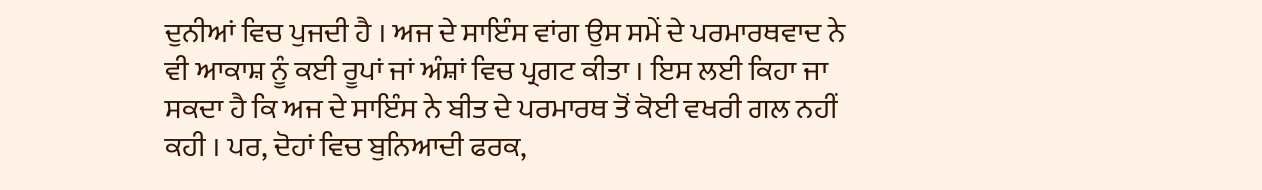ਦੁਨੀਆਂ ਵਿਚ ਪੁਜਦੀ ਹੈ । ਅਜ ਦੇ ਸਾਇੰਸ ਵਾਂਗ ਉਸ ਸਮੇਂ ਦੇ ਪਰਮਾਰਥਵਾਦ ਨੇ ਵੀ ਆਕਾਸ਼ ਨੂੰ ਕਈ ਰੂਪਾਂ ਜਾਂ ਅੰਸ਼ਾਂ ਵਿਚ ਪ੍ਰਗਟ ਕੀਤਾ । ਇਸ ਲਈ ਕਿਹਾ ਜਾ ਸਕਦਾ ਹੈ ਕਿ ਅਜ ਦੇ ਸਾਇੰਸ ਨੇ ਬੀਤ ਦੇ ਪਰਮਾਰਥ ਤੋਂ ਕੋਈ ਵਖਰੀ ਗਲ ਨਹੀਂ ਕਹੀ । ਪਰ, ਦੋਹਾਂ ਵਿਚ ਬੁਨਿਆਦੀ ਫਰਕ,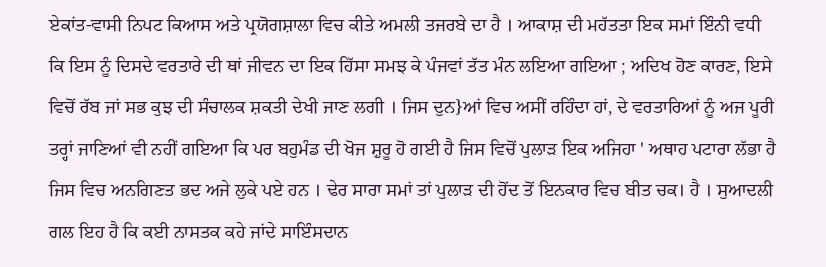ਏਕਾਂਤ-ਵਾਸੀ ਨਿਪਟ ਕਿਆਸ ਅਤੇ ਪ੍ਰਯੋਗਸ਼ਾਲਾ ਵਿਚ ਕੀਤੇ ਅਮਲੀ ਤਜਰਬੇ ਦਾ ਹੈ । ਆਕਾਸ਼ ਦੀ ਮਹੱਤਤਾ ਇਕ ਸਮਾਂ ਇੰਨੀ ਵਧੀ ਕਿ ਇਸ ਨੂੰ ਦਿਸਦੇ ਵਰਤਾਰੇ ਦੀ ਥਾਂ ਜੀਵਨ ਦਾ ਇਕ ਹਿੱਸਾ ਸਮਝ ਕੇ ਪੰਜਵਾਂ ਤੱਤ ਮੰਨ ਲਇਆ ਗਇਆ ; ਅਦਿਖ ਹੋਣ ਕਾਰਣ, ਇਸੇ ਵਿਚੋਂ ਰੱਬ ਜਾਂ ਸਭ ਕੁਝ ਦੀ ਸੰਚਾਲਕ ਸ਼ਕਤੀ ਦੇਖੀ ਜਾਣ ਲਗੀ । ਜਿਸ ਦੁਨ}ਆਂ ਵਿਚ ਅਸੀਂ ਰਹਿੰਦਾ ਹਾਂ, ਦੇ ਵਰਤਾਰਿਆਂ ਨੂੰ ਅਜ ਪੂਰੀ ਤਰ੍ਹਾਂ ਜਾਣਿਆਂ ਵੀ ਨਹੀਂ ਗਇਆ ਕਿ ਪਰ ਬਹੁਮੰਡ ਦੀ ਖੋਜ ਸ਼ੁਰੂ ਹੋ ਗਈ ਹੈ ਜਿਸ ਵਿਚੋਂ ਪੁਲਾੜ ਇਕ ਅਜਿਹਾ ' ਅਥਾਹ ਪਟਾਰਾ ਲੱਭਾ ਹੈ ਜਿਸ ਵਿਚ ਅਨਗਿਣਤ ਭਦ ਅਜੇ ਲੁਕੇ ਪਏ ਹਨ । ਢੇਰ ਸਾਰਾ ਸਮਾਂ ਤਾਂ ਪੁਲਾੜ ਦੀ ਹੋਂਦ ਤੋਂ ਇਨਕਾਰ ਵਿਚ ਬੀਤ ਚਕ। ਹੈ । ਸੁਆਦਲੀ ਗਲ ਇਹ ਹੈ ਕਿ ਕਈ ਨਾਸਤਕ ਕਹੇ ਜਾਂਦੇ ਸਾਇੰਸਦਾਨ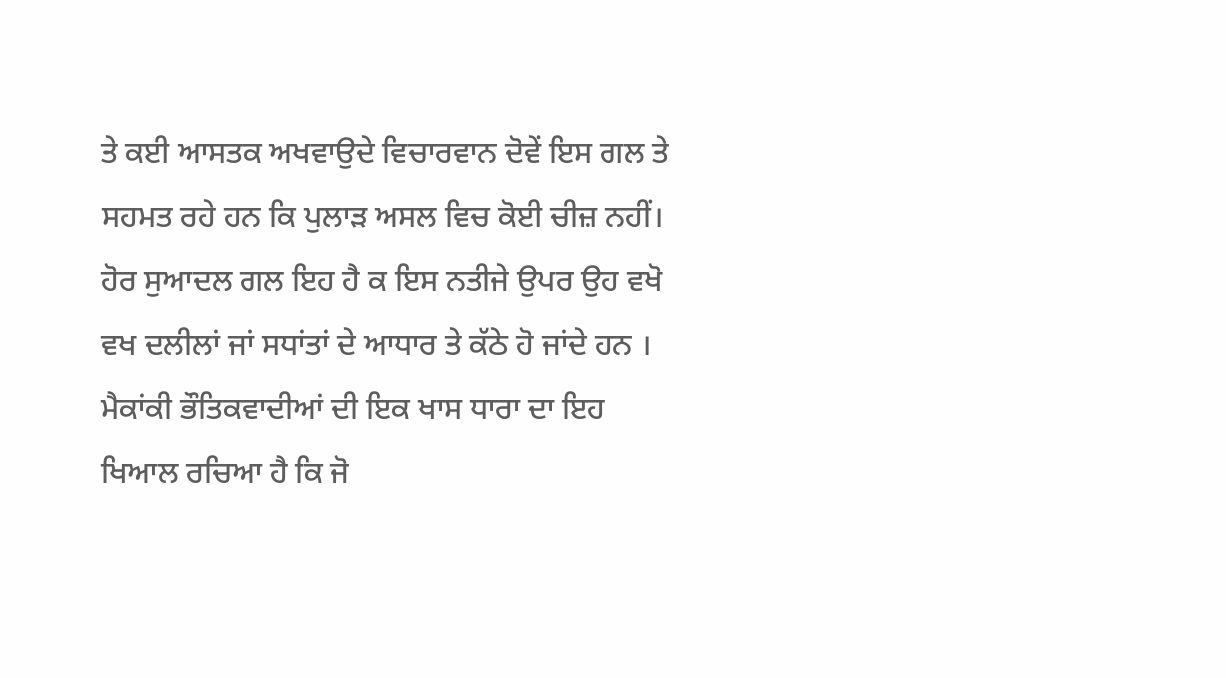ਤੇ ਕਈ ਆਸਤਕ ਅਖਵਾਉਦੇ ਵਿਚਾਰਵਾਨ ਦੋਵੇਂ ਇਸ ਗਲ ਤੇ ਸਹਮਤ ਰਹੇ ਹਨ ਕਿ ਪੁਲਾੜ ਅਸਲ ਵਿਚ ਕੋਈ ਚੀਜ਼ ਨਹੀਂ। ਹੋਰ ਸੁਆਦਲ ਗਲ ਇਹ ਹੈ ਕ ਇਸ ਨਤੀਜੇ ਉਪਰ ਉਹ ਵਖੋ ਵਖ ਦਲੀਲਾਂ ਜਾਂ ਸਧਾਂਤਾਂ ਦੇ ਆਧਾਰ ਤੇ ਕੱਠੇ ਹੋ ਜਾਂਦੇ ਹਨ । ਮੈਕਾਂਕੀ ਭੌਤਿਕਵਾਦੀਆਂ ਦੀ ਇਕ ਖਾਸ ਧਾਰਾ ਦਾ ਇਹ ਖਿਆਲ ਰਚਿਆ ਹੈ ਕਿ ਜੋ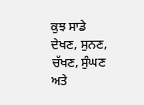ਕੁਝ ਸਾਡੇ ਦੇਖਣ, ਸੁਨਣ, ਚੱਖਣ, ਸੁੰਘਣ ਅਤੇ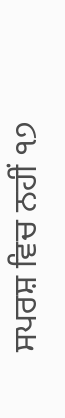ਸਪਰਸ਼ ਵਿਚ ਨਹੀਂ ੧੭